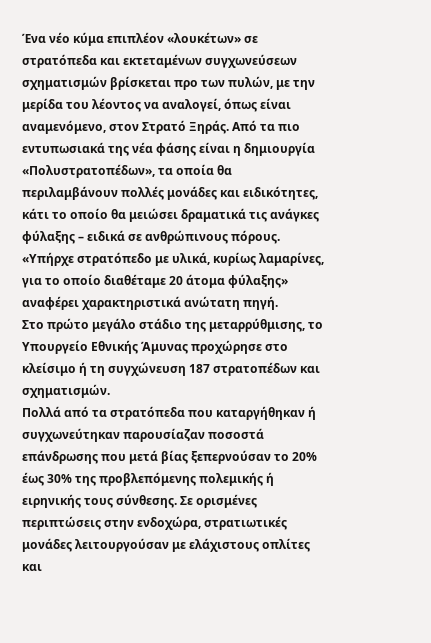Ένα νέο κύμα επιπλέον «λουκέτων» σε στρατόπεδα και εκτεταμένων συγχωνεύσεων σχηματισμών βρίσκεται προ των πυλών, με την μερίδα του λέοντος να αναλογεί, όπως είναι αναμενόμενο, στον Στρατό Ξηράς. Από τα πιο εντυπωσιακά της νέα φάσης είναι η δημιουργία «Πολυστρατοπέδων», τα οποία θα περιλαμβάνουν πολλές μονάδες και ειδικότητες, κάτι το οποίο θα μειώσει δραματικά τις ανάγκες φύλαξης – ειδικά σε ανθρώπινους πόρους. «Υπήρχε στρατόπεδο με υλικά, κυρίως λαμαρίνες, για το οποίο διαθέταμε 20 άτομα φύλαξης» αναφέρει χαρακτηριστικά ανώτατη πηγή.
Στο πρώτο μεγάλο στάδιο της μεταρρύθμισης, το Υπουργείο Εθνικής Άμυνας προχώρησε στο κλείσιμο ή τη συγχώνευση 187 στρατοπέδων και σχηματισμών.
Πολλά από τα στρατόπεδα που καταργήθηκαν ή συγχωνεύτηκαν παρουσίαζαν ποσοστά επάνδρωσης που μετά βίας ξεπερνούσαν το 20% έως 30% της προβλεπόμενης πολεμικής ή ειρηνικής τους σύνθεσης. Σε ορισμένες περιπτώσεις στην ενδοχώρα, στρατιωτικές μονάδες λειτουργούσαν με ελάχιστους οπλίτες και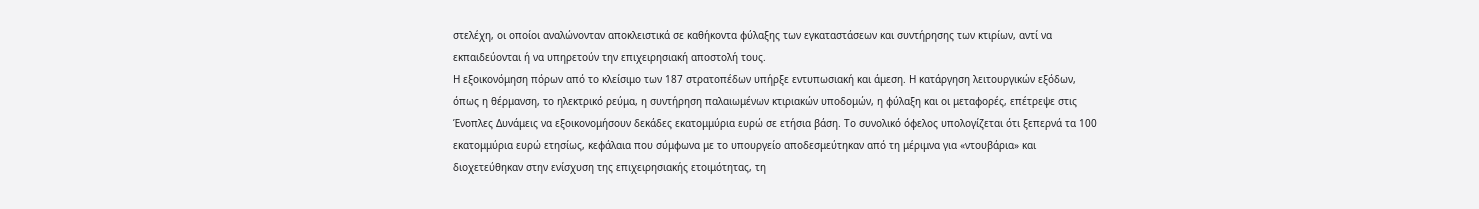στελέχη, οι οποίοι αναλώνονταν αποκλειστικά σε καθήκοντα φύλαξης των εγκαταστάσεων και συντήρησης των κτιρίων, αντί να εκπαιδεύονται ή να υπηρετούν την επιχειρησιακή αποστολή τους.
Η εξοικονόμηση πόρων από το κλείσιμο των 187 στρατοπέδων υπήρξε εντυπωσιακή και άμεση. Η κατάργηση λειτουργικών εξόδων, όπως η θέρμανση, το ηλεκτρικό ρεύμα, η συντήρηση παλαιωμένων κτιριακών υποδομών, η φύλαξη και οι μεταφορές, επέτρεψε στις Ένοπλες Δυνάμεις να εξοικονομήσουν δεκάδες εκατομμύρια ευρώ σε ετήσια βάση. Το συνολικό όφελος υπολογίζεται ότι ξεπερνά τα 100 εκατομμύρια ευρώ ετησίως, κεφάλαια που σύμφωνα με το υπουργείο αποδεσμεύτηκαν από τη μέριμνα για «ντουβάρια» και διοχετεύθηκαν στην ενίσχυση της επιχειρησιακής ετοιμότητας, τη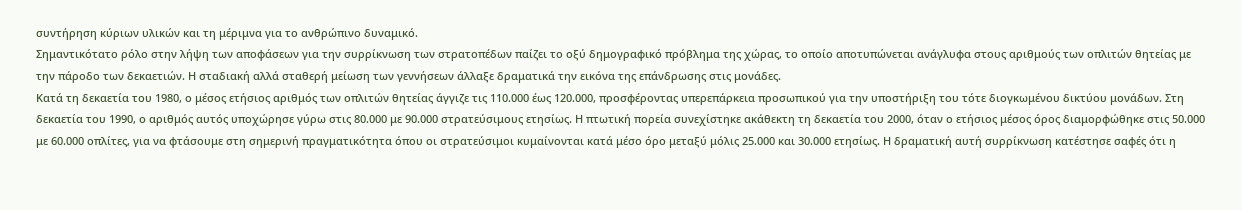συντήρηση κύριων υλικών και τη μέριμνα για το ανθρώπινο δυναμικό.
Σημαντικότατο ρόλο στην λήψη των αποφάσεων για την συρρίκνωση των στρατοπέδων παίζει το οξύ δημογραφικό πρόβλημα της χώρας, το οποίο αποτυπώνεται ανάγλυφα στους αριθμούς των οπλιτών θητείας με την πάροδο των δεκαετιών. Η σταδιακή αλλά σταθερή μείωση των γεννήσεων άλλαξε δραματικά την εικόνα της επάνδρωσης στις μονάδες.
Κατά τη δεκαετία του 1980, ο μέσος ετήσιος αριθμός των οπλιτών θητείας άγγιζε τις 110.000 έως 120.000, προσφέροντας υπερεπάρκεια προσωπικού για την υποστήριξη του τότε διογκωμένου δικτύου μονάδων. Στη δεκαετία του 1990, ο αριθμός αυτός υποχώρησε γύρω στις 80.000 με 90.000 στρατεύσιμους ετησίως. Η πτωτική πορεία συνεχίστηκε ακάθεκτη τη δεκαετία του 2000, όταν ο ετήσιος μέσος όρος διαμορφώθηκε στις 50.000 με 60.000 οπλίτες, για να φτάσουμε στη σημερινή πραγματικότητα όπου οι στρατεύσιμοι κυμαίνονται κατά μέσο όρο μεταξύ μόλις 25.000 και 30.000 ετησίως. Η δραματική αυτή συρρίκνωση κατέστησε σαφές ότι η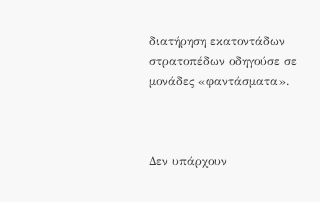διατήρηση εκατοντάδων στρατοπέδων οδηγούσε σε μονάδες «φαντάσματα».



Δεν υπάρχουν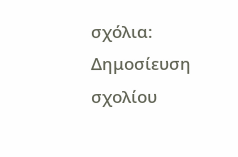σχόλια:
Δημοσίευση σχολίου